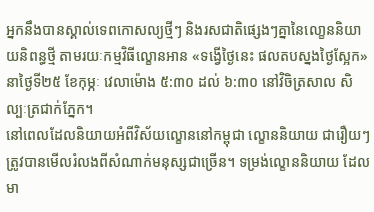អ្នកនឹងបានស្គាល់ទេពកោសល្យថ្មីៗ និងរសជាតិផ្សេងៗគ្នានៃលោ្ខននិយាយនិពន្ធថ្មី តាមរយៈកម្មវិធីល្ខោនអាន «ទង្វើថ្ងៃនេះ ផលតបស្នងថ្ងៃស្អែក» នាថ្ងៃទី២៥ ខែកុម្ភៈ វេលាម៉ោង ៥:៣០ ដល់ ៦:៣០ នៅវិចិត្រសាល សិល្បៈត្រជាក់ភ្នែក។
នៅពេលដែលនិយាយអំពីវិស័យល្ខោននៅកម្ពុជា ល្ខោននិយាយ ជារឿយៗត្រូវបានមើលរំលងពីសំណាក់មនុស្សជាច្រើន។ ទម្រង់ល្ខោននិយាយ ដែលមា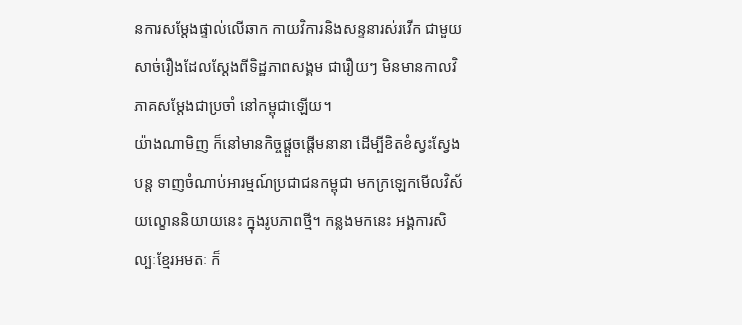នការសម្ដែងផ្ទាល់លើឆាក កាយវិការនិងសន្ទនារស់រវើក ជាមួយសាច់រឿងដែលស្ដែងពីទិដ្ឋភាពសង្គម ជារឿយៗ មិនមានកាលវិភាគសម្ដែងជាប្រចាំ នៅកម្ពុជាឡើយ។
យ៉ាងណាមិញ ក៏នៅមានកិច្ចផ្ដួចផ្ដើមនានា ដើម្បីខិតខំស្វះស្វែងបន្ត ទាញចំណាប់អារម្មណ៍ប្រជាជនកម្ពុជា មកក្រឡេកមើលវិស័យល្ខោននិយាយនេះ ក្នុងរូបភាពថ្មី។ កន្លងមកនេះ អង្គការសិល្បៈខ្មែរអមតៈ ក៏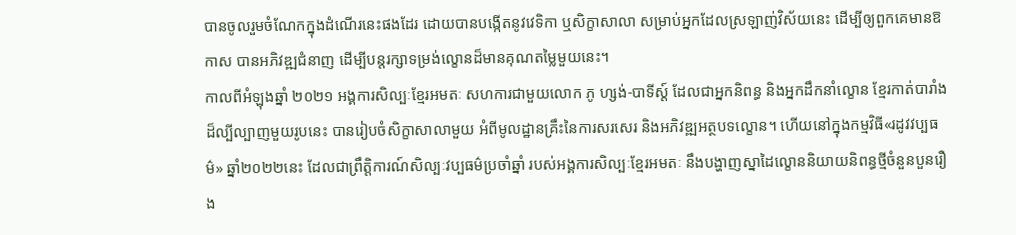បានចូលរួមចំណែកក្នុងដំណើរនេះផងដែរ ដោយបានបង្កើតនូវវេទិកា ឬសិក្ខាសាលា សម្រាប់អ្នកដែលស្រឡាញ់វិស័យនេះ ដើម្បីឲ្យពួកគេមានឱកាស បានអភិវឌ្ឍជំនាញ ដើម្បីបន្តរក្សាទម្រង់ល្ខោនដ៏មានគុណតម្លៃមួយនេះ។
កាលពីអំឡុងឆ្នាំ ២០២១ អង្គការសិល្បៈខ្មែរអមតៈ សហការជាមួយលោក ភូ ហ្សង់-បាទីស្ត៍ ដែលជាអ្នកនិពន្ធ និងអ្នកដឹកនាំល្ខោន ខ្មែរកាត់បារាំងដ៏ល្បីល្បាញមួយរូបនេះ បានរៀបចំសិក្ខាសាលាមួយ អំពីមូលដ្ឋានគ្រឹះនៃការសរសេរ និងអភិវឌ្ឍអត្ថបទល្ខោន។ ហើយនៅក្នុងកម្មវិធី«រដូវវប្បធម៌» ឆ្នាំ២០២២នេះ ដែលជាព្រឹត្តិការណ៍សិល្បៈវប្បធម៌ប្រចាំឆ្នាំ របស់អង្គការសិល្បៈខ្មែរអមតៈ នឹងបង្ហាញស្នាដៃល្ខោននិយាយនិពន្ធថ្មីចំនួនបួនរឿង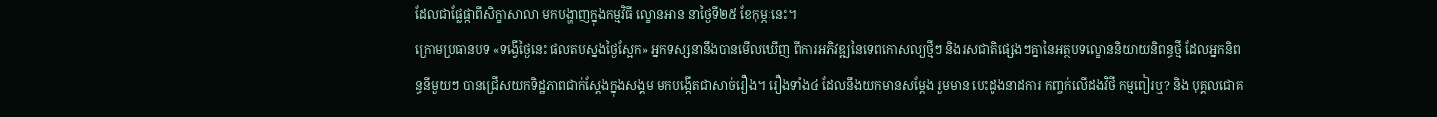ដែលជាផ្លែផ្កាពីសិក្ខាសាលា មកបង្ហាញក្នុងកម្មវិធី ល្ខោនអាន នាថ្ងៃទី២៥ ខែកុម្ភៈនេះ។
ក្រោមប្រធានបទ «ទង្វើថ្ងៃនេះ ផលតបស្នងថ្ងៃស្អែក» អ្នកទស្សនានឹងបានមើលឃើញ ពីការអភិវឌ្ឍនៃទេពកោសល្យថ្មីៗ និងរសជាតិផ្សេងៗគ្នានៃអត្ថបទល្ខោននិយាយនិពន្ធថ្មី ដែលអ្នកនិពន្ធនីមួយៗ បានជ្រើសយកទិដ្ឋភាពជាក់ស្តែងក្នុងសង្គម មកបង្កើតជាសាច់រឿង។ រឿងទាំង៤ ដែលនឹងយកមានសម្ដែង រួមមាន បេះដូងនាដការ កញ្ចក់លើដងវិថី កម្មពៀរឬ? និង បុគ្គលជោគ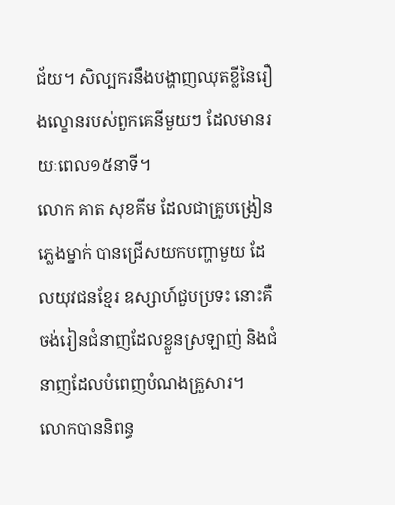ជ័យ។ សិល្បករនឹងបង្ហាញឈុតខ្លីនៃរឿងល្ខោនរបស់ពួកគេនីមួយៗ ដែលមានរយៈពេល១៥នាទី។
លោក គាត សុខគីម ដែលជាគ្រូបង្រៀនភ្លេងម្នាក់ បានជ្រើសយកបញ្ហាមួយ ដែលយុវជនខ្មែរ ឧស្សាហ៍ជួបប្រទះ នោះគឺចង់រៀនជំនាញដែលខ្លួនស្រឡាញ់ និងជំនាញដែលបំពេញបំណងគ្រួសារ។
លោកបាននិពន្ធ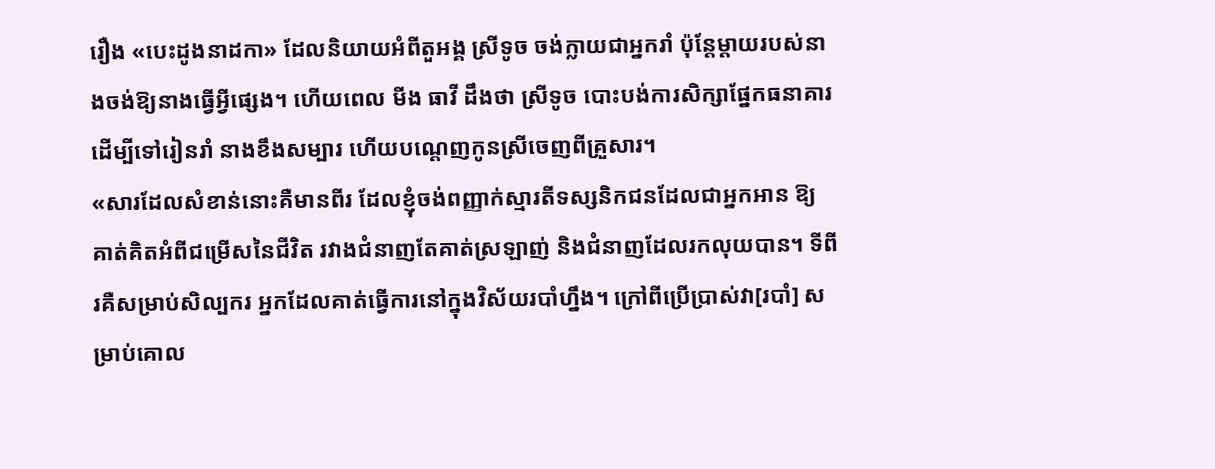រឿង «បេះដូងនាដកា» ដែលនិយាយអំពីតួអង្គ ស្រីទូច ចង់ក្លាយជាអ្នករាំ ប៉ុន្តែម្ដាយរបស់នាងចង់ឱ្យនាងធ្វើអ្វីផ្សេង។ ហើយពេល មីង ធាវី ដឹងថា ស្រីទូច បោះបង់ការសិក្សាផ្នែកធនាគារ ដើម្បីទៅរៀនរាំ នាងខឹងសម្បារ ហើយបណ្តេញកូនស្រីចេញពីគ្រួសារ។
«សារដែលសំខាន់នោះគឺមានពីរ ដែលខ្ញុំចង់ពញ្ញាក់ស្មារតីទស្សនិកជនដែលជាអ្នកអាន ឱ្យគាត់គិតអំពីជម្រើសនៃជីវិត រវាងជំនាញតែគាត់ស្រឡាញ់ និងជំនាញដែលរកលុយបាន។ ទីពីរគឺសម្រាប់សិល្បករ អ្នកដែលគាត់ធ្វើការនៅក្នុងវិស័យរបាំហ្នឹង។ ក្រៅពីប្រើប្រាស់វា[របាំ] សម្រាប់គោល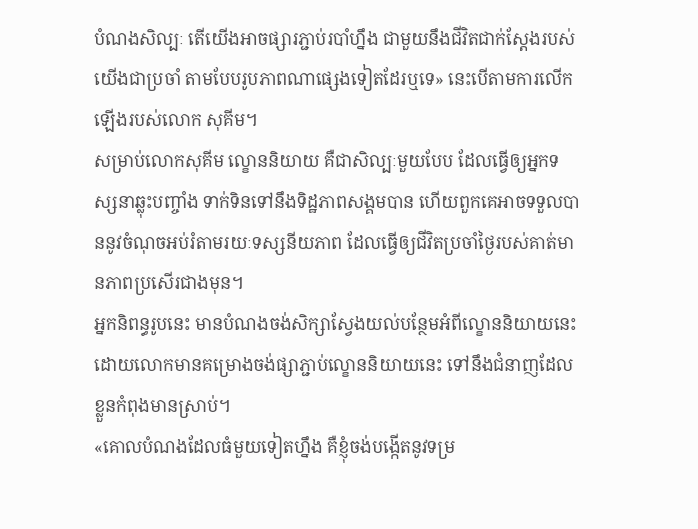បំណងសិល្បៈ តើយើងអាចផ្សារភ្ជាប់របាំហ្នឹង ជាមួយនឹងជីវិតជាក់ស្ដែងរបស់យើងជាប្រចាំ តាមបែបរូបភាពណាផ្សេងទៀតដែរឬទេ» នេះបើតាមការលើកឡើងរបស់លោក សុគីម។
សម្រាប់លោកសុគីម ល្ខោននិយាយ គឺជាសិល្បៈមួយបែប ដែលធ្វើឲ្យអ្នកទស្សនាឆ្លុះបញ្ចាំង ទាក់ទិនទៅនឹងទិដ្ឋភាពសង្គមបាន ហើយពួកគេអាចទទួលបាននូវចំណុចអប់រំតាមរយៈទស្សនីយភាព ដែលធ្វើឲ្យជីវិតប្រចាំថ្ងៃរបស់គាត់មានភាពប្រសើរជាងមុន។
អ្នកនិពន្ធរូបនេះ មានបំណងចង់សិក្សាស្វែងយល់បន្ថែមអំពីល្ខោននិយាយនេះ ដោយលោកមានគម្រោងចង់ផ្សាភ្ជាប់ល្ខោននិយាយនេះ ទៅនឹងជំនាញដែលខ្លួនកំពុងមានស្រាប់។
«គោលបំណងដែលធំមួយទៀតហ្នឹង គឺខ្ញុំចង់បង្កើតនូវទម្រ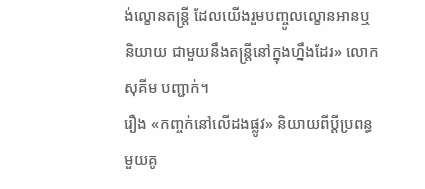ង់ល្ខោនតន្ត្រី ដែលយើងរួមបញ្ចូលល្ខោនអានឬនិយាយ ជាមួយនឹងតន្ត្រីនៅក្នុងហ្នឹងដែរ» លោក សុគីម បញ្ជាក់។
រឿង «កញ្ចក់នៅលើដងផ្លូវ» និយាយពីប្ដីប្រពន្ធមួយគូ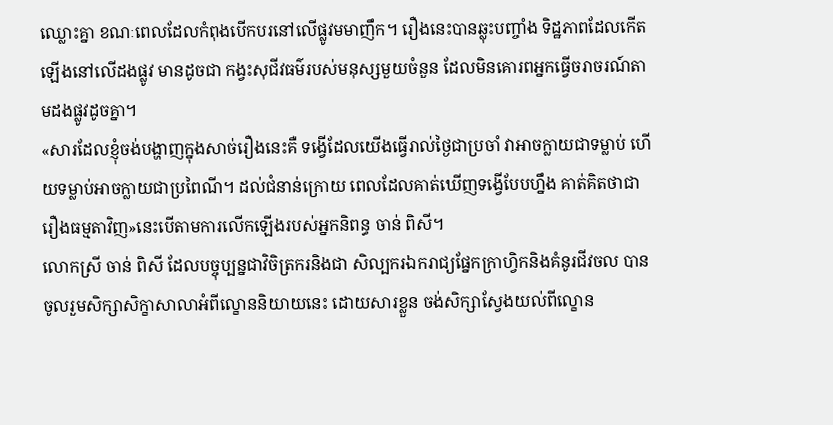ឈ្លោះគ្នា ខណៈពេលដែលកំពុងបើកបរនៅលើផ្លូវមមាញឹក។ រឿងនេះបានឆ្លុះបញ្ចាំង ទិដ្ឋភាពដែលកើតឡើងនៅលើដងផ្លូវ មានដូចជា កង្វះសុជីវធម៌របស់មនុស្សមួយចំនួន ដែលមិនគោរពអ្នកធ្វើចរាចរណ៍តាមដងផ្លូវដូចគ្នា។
«សារដែលខ្ញុំចង់បង្ហាញក្នុងសាច់រឿងនេះគឺ ទង្វើដែលយើងធ្វើរាល់ថ្ងៃជាប្រចាំ វាអាចក្លាយជាទម្លាប់ ហើយទម្លាប់អាចក្លាយជាប្រពៃណី។ ដល់ជំនាន់ក្រោយ ពេលដែលគាត់ឃើញទង្វើបែបហ្នឹង គាត់គិតថាជារឿងធម្មតាវិញ»នេះបើតាមការលើកឡើងរបស់អ្នកនិពន្ធ ចាន់ ពិសី។
លោកស្រី ចាន់ ពិសី ដែលបច្ចុប្បន្នជាវិចិត្រករនិងជា សិល្បករឯករាជ្យផ្នែកក្រាហ្វិកនិងគំនូរជីវចល បានចូលរួមសិក្សាសិក្ខាសាលាអំពីល្ខោននិយាយនេះ ដោយសារខ្លួន ចង់សិក្សាស្វែងយល់ពីល្ខោន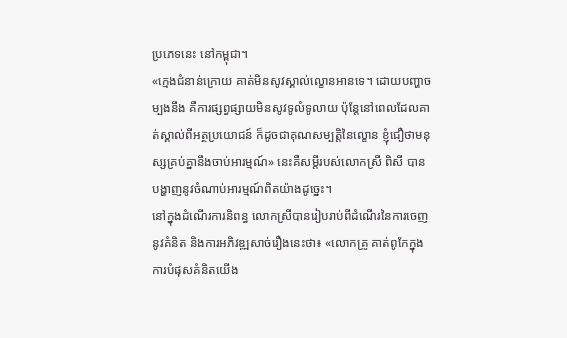ប្រភេទនេះ នៅកម្ពុជា។
«ក្មេងជំនាន់ក្រោយ គាត់មិនសូវស្គាល់ល្ខោនអានទេ។ ដោយបញ្ហាចម្បងនឹង គឺការផ្សព្វផ្សាយមិនសូវទូលំទូលាយ ប៉ុន្តែនៅពេលដែលគាត់ស្គាល់ពីអត្ថប្រយោជន៍ ក៏ដូចជាគុណសម្បត្តិនៃល្ខោន ខ្ញុំជឿថាមនុស្សគ្រប់គ្នានឹងចាប់អារម្មណ៍» នេះគឺសម្ដីរបស់លោកស្រី ពិសី បានបង្ហាញនូវចំណាប់អារម្មណ៍ពិតយ៉ាងដូច្នេះ។
នៅក្នុងដំណើរការនិពន្ធ លោកស្រីបានរៀបរាប់ពីដំណើរនៃការចេញនូវគំនិត និងការអភិវឌ្ឍសាច់រឿងនេះថា៖ «លោកគ្រូ គាត់ពូកែក្នុងការបំផុសគំនិតយើង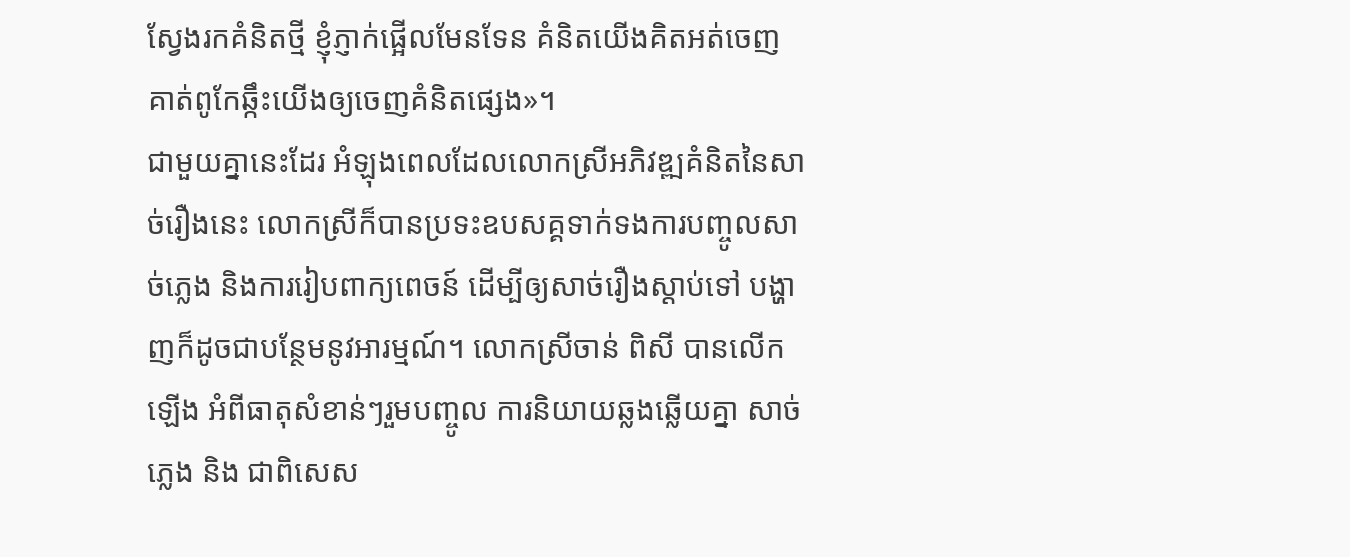ស្វែងរកគំនិតថ្មី ខ្ញុំភ្ញាក់ផ្អើលមែនទែន គំនិតយើងគិតអត់ចេញ គាត់ពូកែឆ្កឹះយើងឲ្យចេញគំនិតផ្សេង»។
ជាមួយគ្នានេះដែរ អំឡុងពេលដែលលោកស្រីអភិវឌ្ឍគំនិតនៃសាច់រឿងនេះ លោកស្រីក៏បានប្រទះឧបសគ្គទាក់ទងការបញ្ចូលសាច់ភ្លេង និងការរៀបពាក្យពេចន៍ ដើម្បីឲ្យសាច់រឿងស្ដាប់ទៅ បង្ហាញក៏ដូចជាបន្ថែមនូវអារម្មណ៍។ លោកស្រីចាន់ ពិសី បានលើកឡើង អំពីធាតុសំខាន់ៗរួមបញ្ចូល ការនិយាយឆ្លងឆ្លើយគ្នា សាច់ភេ្លង និង ជាពិសេស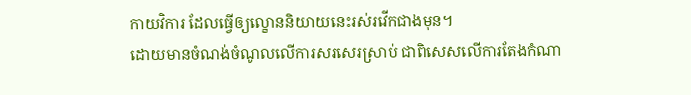កាយវិការ ដែលធ្វើឲ្យល្ខោននិយាយនេះរស់រវើកជាងមុន។
ដោយមានចំណង់ចំណូលលើការសរសេរស្រាប់ ជាពិសេសលើការតែងកំណា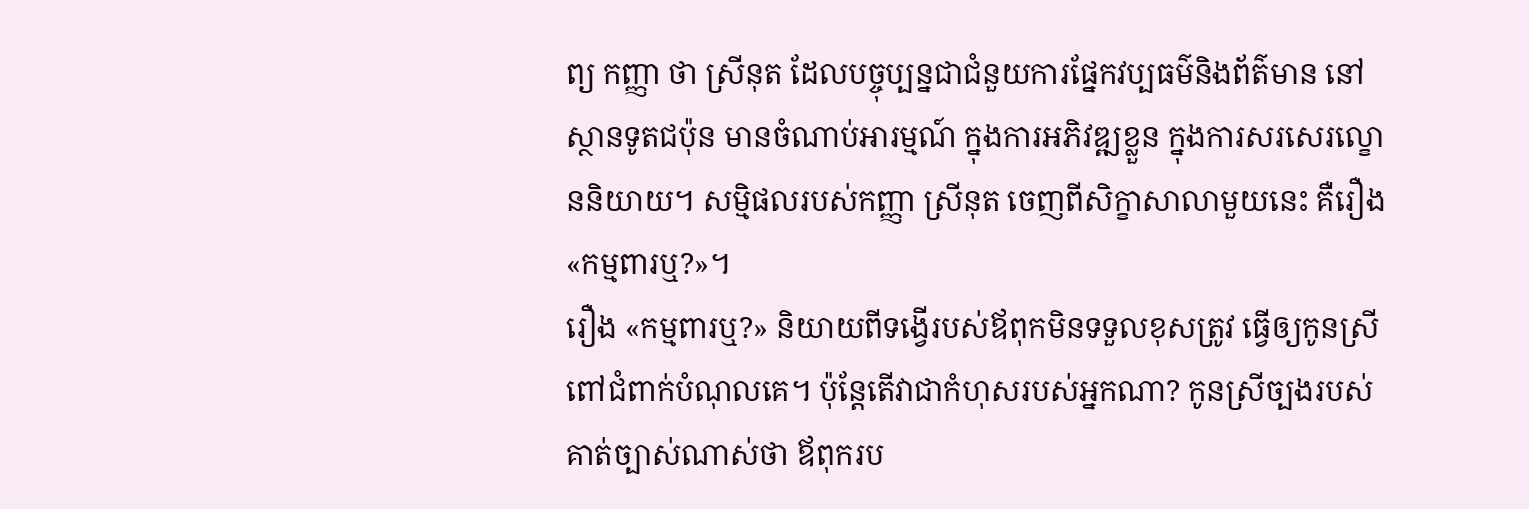ព្យ កញ្ញា ថា ស្រីនុត ដែលបច្ចុប្បន្នជាជំនួយការផ្នែកវប្បធម៌និងព័ត៌មាន នៅស្ថានទូតជប៉ុន មានចំណាប់អារម្មណ៍ ក្នុងការអភិវឌ្ឍខ្លួន ក្នុងការសរសេរល្ខោននិយាយ។ សម្មិផលរបស់កញ្ញា ស្រីនុត ចេញពីសិក្ខាសាលាមួយនេះ គឺរឿង «កម្មពារឬ?»។
រឿង «កម្មពារឬ?» និយាយពីទង្វើរបស់ឪពុកមិនទទួលខុសត្រូវ ធ្វើឲ្យកូនស្រីពៅជំពាក់បំណុលគេ។ ប៉ុន្តែតើវាជាកំហុសរបស់អ្នកណា? កូនស្រីច្បងរបស់គាត់ច្បាស់ណាស់ថា ឪពុករប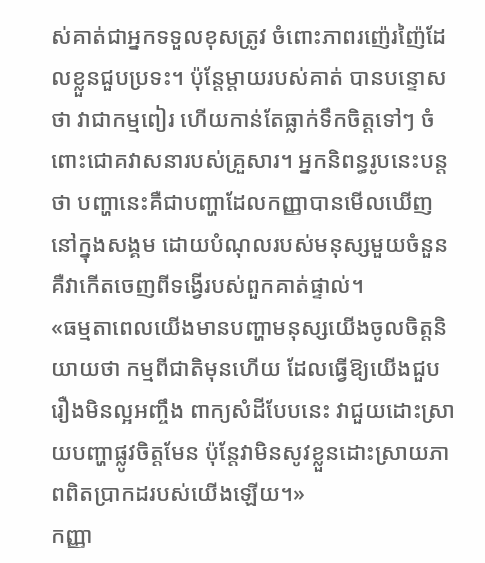ស់គាត់ជាអ្នកទទួលខុសត្រូវ ចំពោះភាពរញ៉េរញ៉ៃដែលខ្លួនជួបប្រទះ។ ប៉ុន្តែម្តាយរបស់គាត់ បានបន្ទោសថា វាជាកម្មពៀរ ហើយកាន់តែធ្លាក់ទឹកចិត្តទៅៗ ចំពោះជោគវាសនារបស់គ្រួសារ។ អ្នកនិពន្ធរូបនេះបន្តថា បញ្ហានេះគឺជាបញ្ហាដែលកញ្ញាបានមើលឃើញនៅក្នុងសង្គម ដោយបំណុលរបស់មនុស្សមួយចំនួន គឺវាកើតចេញពីទង្វើរបស់ពួកគាត់ផ្ទាល់។
«ធម្មតាពេលយើងមានបញ្ហាមនុស្សយើងចូលចិត្តនិយាយថា កម្មពីជាតិមុនហើយ ដែលធ្វើឱ្យយើងជួបរឿងមិនល្អអញ្ចឹង ពាក្យសំដីបែបនេះ វាជួយដោះស្រាយបញ្ហាផ្លូវចិត្តមែន ប៉ុន្តែវាមិនសូវខ្លួនដោះស្រាយភាពពិតប្រាកដរបស់យើងឡើយ។»
កញ្ញា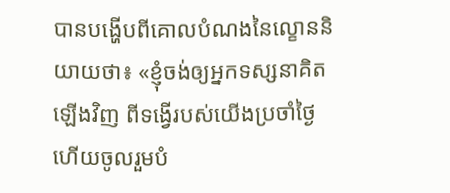បានបង្ហើបពីគោលបំណងនៃល្ខោននិយាយថា៖ «ខ្ញុំចង់ឲ្យអ្នកទស្សនាគិតឡើងវិញ ពីទង្វើរបស់យើងប្រចាំថ្ងៃ ហើយចូលរួមបំ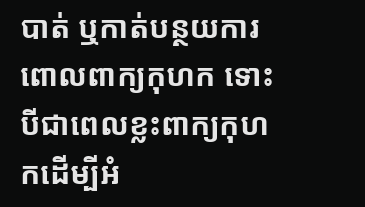បាត់ ឬកាត់បន្ថយការពោលពាក្យកុហក ទោះបីជាពេលខ្លះពាក្យកុហកដើម្បីអំ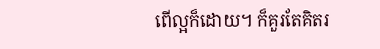ពើល្អក៏ដោយ។ ក៏គួរតែគិតរ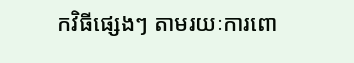កវិធីផ្សេងៗ តាមរយៈការពោ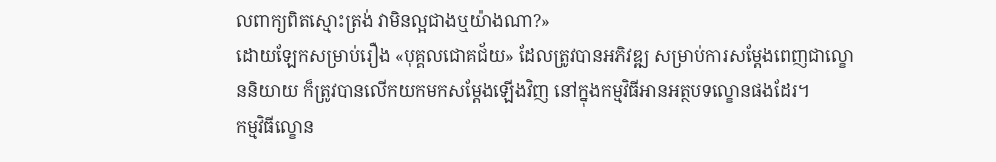លពាក្យពិតស្មោះត្រង់ វាមិនល្អជាងឬយ៉ាងណា?»
ដោយឡែកសម្រាប់រឿង «បុគ្គលជោគជ័យ» ដែលត្រូវបានអភិវឌ្ឍ សម្រាប់ការសម្ដែងពេញជាល្ខោននិយាយ ក៏ត្រូវបានលើកយកមកសម្ដែងឡើងវិញ នៅក្នុងកម្មវិធីអានអត្ថបទល្ខោនផងដែរ។
កម្មវិធីល្ខោន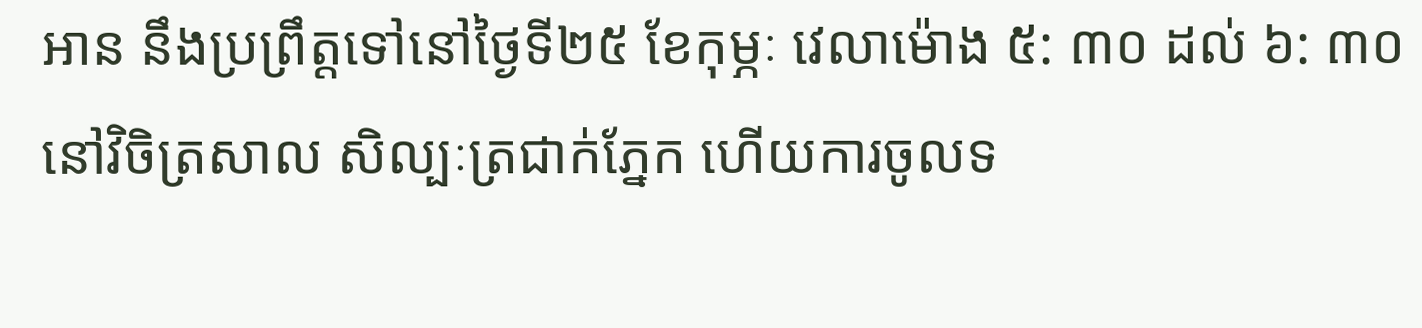អាន នឹងប្រព្រឹត្តទៅនៅថ្ងៃទី២៥ ខែកុម្ភៈ វេលាម៉ោង ៥: ៣០ ដល់ ៦: ៣០ នៅវិចិត្រសាល សិល្បៈត្រជាក់ភ្នែក ហើយការចូលទ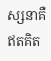ស្សនាគឺឥតគិត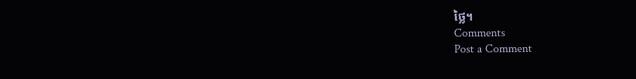ថ្លៃ។
Comments
Post a Comment